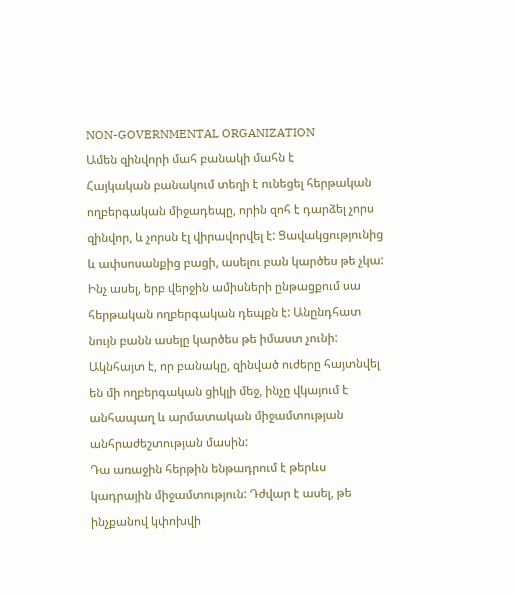NON-GOVERNMENTAL ORGANIZATION
Ամեն զինվորի մահ բանակի մահն է
Հայկական բանակում տեղի է ունեցել հերթական ողբերգական միջադեպը, որին զոհ է դարձել չորս զինվոր, և չորսն էլ վիրավորվել է: Ցավակցությունից և ափսոսանքից բացի, ասելու բան կարծես թե չկա: Ինչ ասել, երբ վերջին ամիսների ընթացքում սա հերթական ողբերգական դեպքն է: Անընդհատ նույն բանն ասելը կարծես թե իմաստ չունի: Ակնհայտ է, որ բանակը, զինված ուժերը հայտնվել են մի ողբերգական ցիկլի մեջ, ինչը վկայում է անհապաղ և արմատական միջամտության անհրաժեշտության մասին:
Դա առաջին հերթին ենթադրում է թերևս կադրային միջամտություն: Դժվար է ասել, թե ինչքանով կփոխվի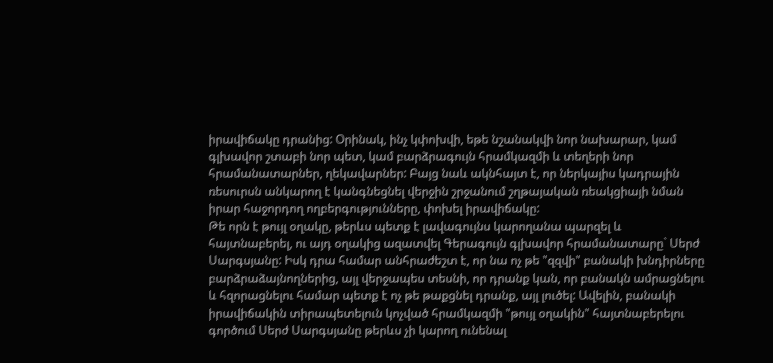իրավիճակը դրանից: Օրինակ, ինչ կփոխվի, եթե նշանակվի նոր նախարար, կամ գլխավոր շտաբի նոր պետ, կամ բարձրագույն հրամկազմի և տեղերի նոր հրամանատարներ, ղեկավարներ: Բայց նաև ակնհայտ է, որ ներկայիս կադրային ռեսուրսն անկարող է կանգնեցնել վերջին շրջանում շղթայական ռեակցիայի նման իրար հաջորդող ողբերգությունները, փոխել իրավիճակը:
Թե որն է թույլ օղակը, թերևս պետք է լավագույնս կարողանա պարզել և հայտնաբերել, ու այդ օղակից ազատվել Գերագույն գլխավոր հրամանատարը` Սերժ Սարգսյանը: Իսկ դրա համար անհրաժեշտ է, որ նա ոչ թե "զզվի" բանակի խնդիրները բարձրաձայնողներից, այլ վերջապես տեսնի, որ դրանք կան, որ բանակն ամրացնելու և հզորացնելու համար պետք է ոչ թե թաքցնել դրանք, այլ լուծել: Ավելին, բանակի իրավիճակին տիրապետելուն կոչված հրամկազմի "թույլ օղակին" հայտնաբերելու գործում Սերժ Սարգսյանը թերևս չի կարող ունենալ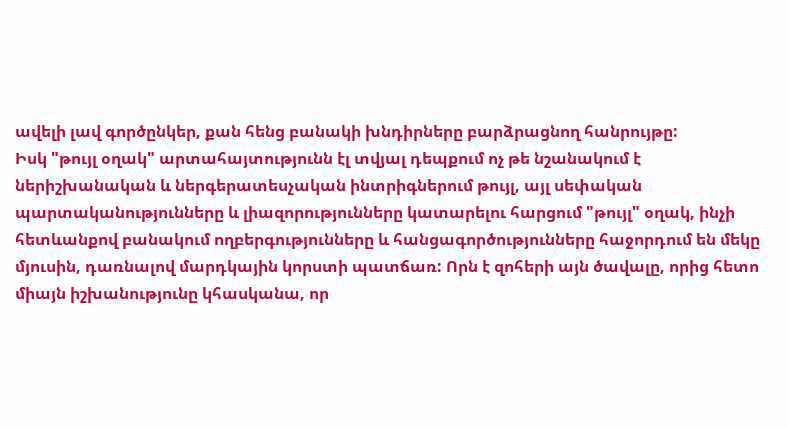ավելի լավ գործընկեր, քան հենց բանակի խնդիրները բարձրացնող հանրույթը:
Իսկ "թույլ օղակ" արտահայտությունն էլ տվյալ դեպքում ոչ թե նշանակում է ներիշխանական և ներգերատեսչական ինտրիգներում թույլ, այլ սեփական պարտականությունները և լիազորությունները կատարելու հարցում "թույլ" օղակ, ինչի հետևանքով բանակում ողբերգությունները և հանցագործությունները հաջորդում են մեկը մյուսին, դառնալով մարդկային կորստի պատճառ: Որն է զոհերի այն ծավալը, որից հետո միայն իշխանությունը կհասկանա, որ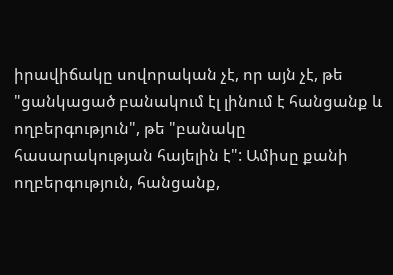իրավիճակը սովորական չէ, որ այն չէ, թե "ցանկացած բանակում էլ լինում է հանցանք և ողբերգություն", թե "բանակը հասարակության հայելին է": Ամիսը քանի ողբերգություն, հանցանք,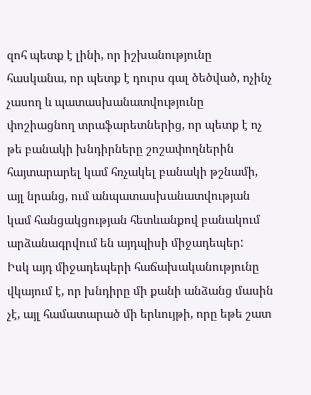զոհ պետք է լինի, որ իշխանությունը հասկանա, որ պետք է դուրս գալ ծեծված, ոչինչ չասող և պատասխանատվությունը փոշիացնող տրաֆարետներից, որ պետք է ոչ թե բանակի խնդիրները շոշափողներին հայտարարել կամ հռչակել բանակի թշնամի, այլ նրանց, ում անպատասխանատվության կամ հանցակցության հետևանքով բանակում արձանագրվում են այդպիսի միջադեպեր:
Իսկ այդ միջադեպերի հաճախականությունը վկայում է, որ խնդիրը մի քանի անձանց մասին չէ, այլ համատարած մի երևույթի, որը եթե շատ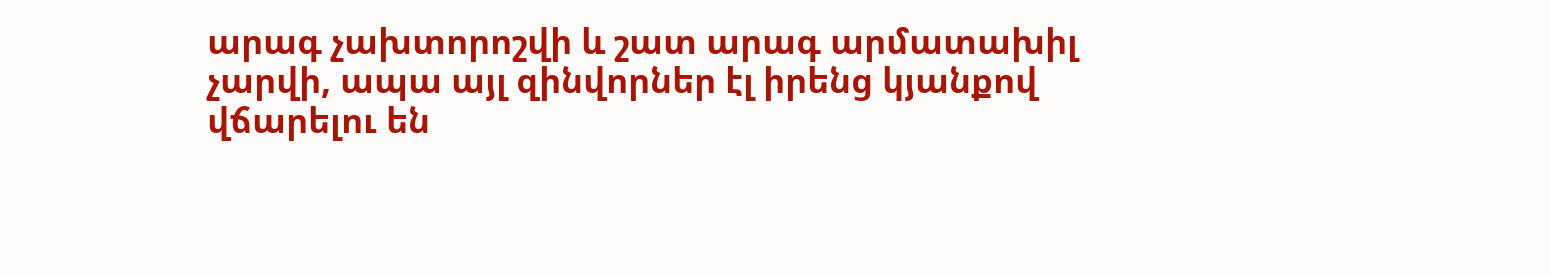արագ չախտորոշվի և շատ արագ արմատախիլ չարվի, ապա այլ զինվորներ էլ իրենց կյանքով վճարելու են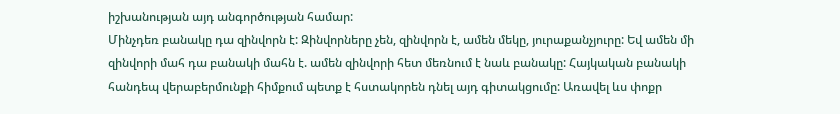իշխանության այդ անգործության համար:
Մինչդեռ բանակը դա զինվորն է: Զինվորները չեն, զինվորն է, ամեն մեկը, յուրաքանչյուրը: Եվ ամեն մի զինվորի մահ դա բանակի մահն է. ամեն զինվորի հետ մեռնում է նաև բանակը: Հայկական բանակի հանդեպ վերաբերմունքի հիմքում պետք է հստակորեն դնել այդ գիտակցումը: Առավել ևս փոքր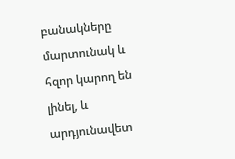բանակները մարտունակ և հզոր կարող են լինել, և արդյունավետ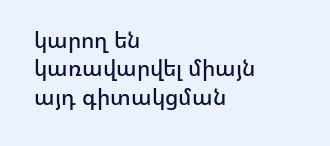կարող են կառավարվել միայն այդ գիտակցման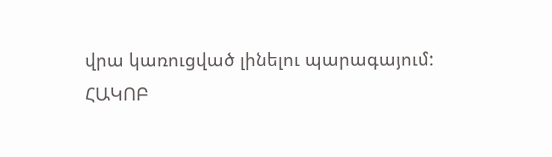վրա կառուցված լինելու պարագայում:
ՀԱԿՈԲ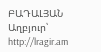ԲԱԴԱԼՅԱՆ
Աղբյուր՝ http://lragir.am